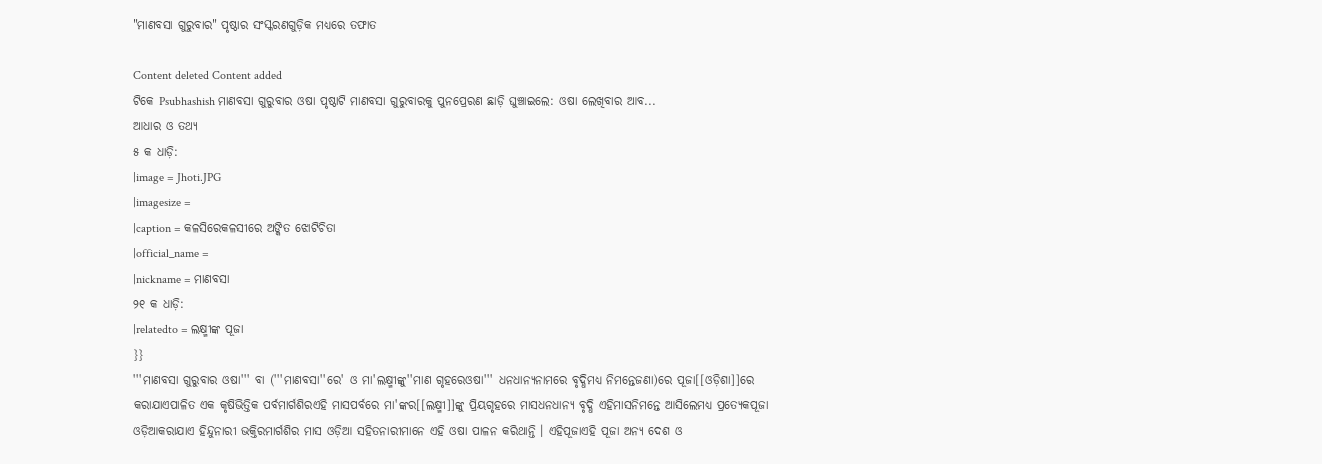"ମାଣବସା ଗୁରୁବାର" ପୃଷ୍ଠାର ସଂସ୍କରଣ‌ଗୁଡ଼ିକ ମଧ୍ୟରେ ତଫାତ

Content deleted Content added
ଟିକେ Psubhashish ମାଣବସା ଗୁରୁବାର ଓଷା ପୃଷ୍ଠାଟି ମାଣବସା ଗୁରୁବାରକୁ ପୁନପ୍ରେରଣ ଛାଡ଼ି ଘୁଞ୍ଚାଇଲେ: ଓଷା ଲେଖିବାର ଆବ...
ଆଧାର ଓ ତଥ୍ୟ
୫ କ ଧାଡ଼ି:
|image = Jhoti.JPG
|imagesize =
|caption = କଳସିରେକଳସୀରେ ଅଙ୍କିତ ଝୋଟିଚିତା
|official_name =
|nickname = ମାଣବସା
୨୧ କ ଧାଡ଼ି:
|relatedto = ଲକ୍ଷ୍ମୀଙ୍କ ପୂଜା
}}
'''ମାଣବସା ଗୁରୁବାର ଓଷା''' ବା ('''ମାଣବସା''ରେ' ଓ ମା'ଲକ୍ଷ୍ମୀଙ୍କୁ''ମାଣ ଗୃହରେଓଷା''' ଧନଧାନ୍ୟନାମରେ ବୃଦ୍ଧିମଧ୍ୟ ନିମନ୍ତେଜଣା)ରେ ପୂଜା[[ଓଡ଼ିଶା]]ରେ କରାଯାଏପାଳିତ ଏକ କୃଷିଭିତ୍ତିକ ପର୍ବମାର୍ଗଶିରଏହି ମାସପର୍ବରେ ମା'ଙ୍କର[[ଲକ୍ଷ୍ମୀ]]ଙ୍କୁ ପ୍ରିୟଗୃହରେ ମାସଧନଧାନ୍ୟ ବୃଦ୍ଧି ଏହିମାସନିମନ୍ତେ ଆସିଲେମଧ୍ୟ ପ୍ରତ୍ୟେକପୂଜା ଓଡ଼ିଆକରାଯାଏ ହିନ୍ଦୁନାରୀ ଭକ୍ତିରମାର୍ଗଶିର ମାସ ଓଡ଼ିଆ ସହିତନାରୀମାନେ ଏହି ଓଷା ପାଳନ କରିଥାନ୍ତି । ଏହିପୂଜାଏହି ପୂଜା ଅନ୍ୟ ଦେଶ ଓ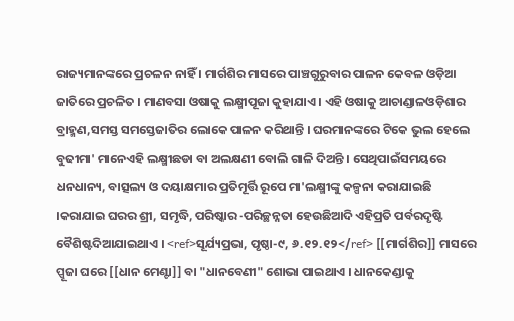ରାଜ୍ୟମାନଙ୍କରେ ପ୍ରଚଳନ ନାହିଁ । ମାର୍ଗଶିର ମାସରେ ପାଞ୍ଚଗୁରୁବାର ପାଳନ କେବଳ ଓଡ଼ିଆ ଜାତିରେ ପ୍ରଚଳିତ । ମାଣବସା ଓଷାକୁ ଲକ୍ଷ୍ମୀପୂଜା କୁହାଯାଏ । ଏହି ଓଷାକୁ ଆଚାଣ୍ଡାଳଓଡ଼ିଶାର ବ୍ରାହ୍ମଣ,ସମସ୍ତ ସମସ୍ତେଜାତିର ଲୋକେ ପାଳନ କରିଥାନ୍ତି । ଘରମାନଙ୍କରେ ଟିକେ ଭୁଲ ହେଲେ ବୁଢୀମା' ମାନେଏହି ଲକ୍ଷ୍ମୀଛଡା ବା ଅଲକ୍ଷଣୀ ବୋଲି ଗାଳି ଦିଅନ୍ତି । ସେଥିପାଇଁସମୟରେ ଧନଧାନ୍ୟ, ବାତ୍ସଲ୍ୟ ଓ ଦୟାକ୍ଷମାର ପ୍ରତିମୂର୍ତ୍ତି ରୂପେ ମା'ଲକ୍ଷ୍ମୀଙ୍କୁ କଳ୍ପନା କରାଯାଇଛି ।କରାଯାଇ ଘରର ଶ୍ରୀ, ସମୃଦ୍ଧି, ପରିଷ୍କାର -ପରିଚ୍ଛନ୍ନତା ହେଉଛିଆଦି ଏହିପ୍ରତି ପର୍ବରଦୃଷ୍ଟି ବୈଶିଷ୍ଟଦିଆଯାଇଥାଏ । <ref>ସୂର୍ଯ୍ୟପ୍ରଭା, ପୃଷ୍ଠା-୯, ୬.୧୨.୧୨</ref> [[ମାର୍ଗଶିର]] ମାସରେ ପ୍ପୂଜା ଘରେ [[ଧାନ ମେଣ୍ଟା]] ବା "ଧାନବେଣୀ" ଶୋଭା ପାଇଥାଏ । ଧାନକେଣ୍ଡାକୁ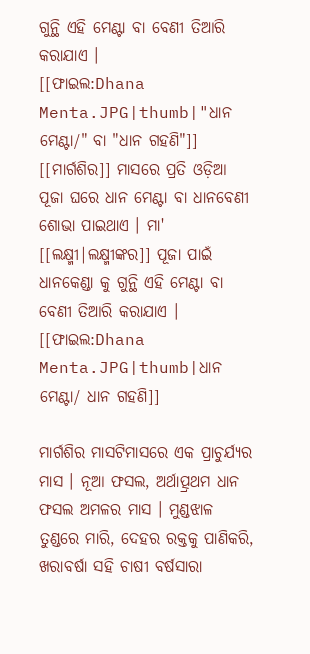ଗୁନ୍ଥି ଏହି ମେଣ୍ଟା ବା ବେଣୀ ତିଆରି କରାଯାଏ ।
[[ଫାଇଲ:Dhana Menta.JPG|thumb|"ଧାନ ମେଣ୍ଟା/" ବା "ଧାନ ଗହଣି"]]
[[ମାର୍ଗଶିର]] ମାସରେ ପ୍ରତି ଓଡ଼ିଆ ପୂଜା ଘରେ ଧାନ ମେଣ୍ଟା ବା ଧାନବେଣୀ ଶୋଭା ପାଇଥାଏ । ମା' [[ଲକ୍ଷ୍ମୀ|ଲକ୍ଷ୍ମୀଙ୍କର]] ପୂଜା ପାଇଁ ଧାନକେଣ୍ଡା କୁ ଗୁନ୍ଥି ଏହି ମେଣ୍ଟା ବା ବେଣୀ ତିଆରି କରାଯାଏ ।
[[ଫାଇଲ:Dhana Menta.JPG|thumb|ଧାନ ମେଣ୍ଟା/ ଧାନ ଗହଣି]]

ମାର୍ଗଶିର ମାସଟିମାସରେ ଏକ ପ୍ରାଚୁର୍ଯ୍ୟର ମାସ । ନୂଆ ଫସଲ, ଅର୍ଥାତ୍ପ୍ରଥମ ଧାନ ଫସଲ ଅମଳର ମାସ । ମୁଣ୍ଡଝାଳ ତୁଣ୍ଡରେ ମାରି, ଦେହର ରକ୍ତକୁ ପାଣିକରି, ଖରାବର୍ଷା ସହି ଚାଷୀ ବର୍ଷସାରା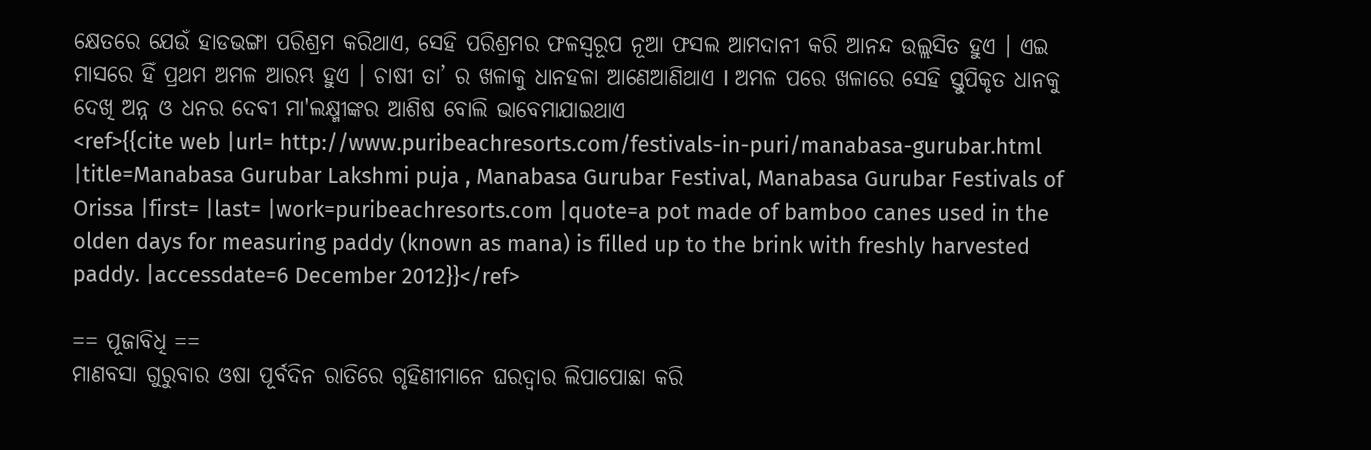କ୍ଷେତରେ ଯେଉଁ ହାଡଭଙ୍ଗା ପରିଶ୍ରମ କରିଥାଏ, ସେହି ପରିଶ୍ରମର ଫଳସ୍ୱରୂପ ନୂଆ ଫସଲ ଆମଦାନୀ କରି ଆନନ୍ଦ ଉଲ୍ଲସିତ ହୁଏ । ଏଇ ମାସରେ ହିଁ ପ୍ରଥମ ଅମଳ ଆରମ୍ଭ ହୁଏ । ଚାଷୀ ତା’ ର ଖଳାକୁ ଧାନହଳା ଆଣେଆଣିଥାଏ I ଅମଳ ପରେ ଖଳାରେ ସେହି ସ୍ତୁପିକୃତ ଧାନକୁ ଦେଖି ଅନ୍ନ ଓ ଧନର ଦେବୀ ମା'ଲକ୍ଷ୍ମୀଙ୍କର ଆଶିଷ ବୋଲି ଭାବେମାଯାଇଥାଏ
<ref>{{cite web |url= http://www.puribeachresorts.com/festivals-in-puri/manabasa-gurubar.html |title=Manabasa Gurubar Lakshmi puja , Manabasa Gurubar Festival, Manabasa Gurubar Festivals of Orissa |first= |last= |work=puribeachresorts.com |quote=a pot made of bamboo canes used in the olden days for measuring paddy (known as mana) is filled up to the brink with freshly harvested paddy. |accessdate=6 December 2012}}</ref>

== ପୂଜାବିଧି ==
ମାଣବସା ଗୁରୁବାର ଓଷା ପୂର୍ବଦିନ ରାତିରେ ଗୃହିଣୀମାନେ ଘରଦ୍ଵାର ଲିପାପୋଛା କରି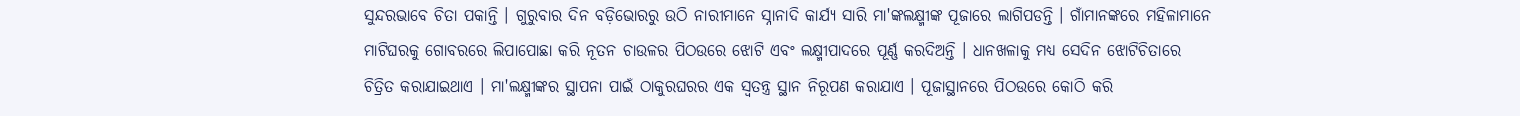ସୁନ୍ଦରଭାବେ ଚିତା ପକାନ୍ତି । ଗୁରୁବାର ଦିନ ବଡ଼ିଭୋରରୁ ଉଠି ନାରୀମାନେ ସ୍ନାନାଦି କାର୍ଯ୍ୟ ସାରି ମା'ଙ୍କଲକ୍ଷ୍ମୀଙ୍କ ପୂଜାରେ ଲାଗିପଡନ୍ତି । ଗାଁମାନଙ୍କରେ ମହିଳାମାନେ ମାଟିଘରକୁ ଗୋବରରେ ଲିପାପୋଛା କରି ନୂତନ ଚାଉଳର ପିଠଉରେ ଝୋଟି ଏବଂ ଲକ୍ଷ୍ମୀପାଦରେ ପୂର୍ଣ୍ଣ କରଦିଅନ୍ତି । ଧାନଖଳାକୁ ମଧ୍ୟ ସେଦିନ ଝୋଟିଚିତାରେ ଚିତ୍ରିତ କରାଯାଇଥାଏ । ମା'ଲକ୍ଷ୍ମୀଙ୍କର ସ୍ଥାପନା ପାଇଁ ଠାକୁରଘରର ଏକ ସ୍ଵତନ୍ତ୍ର ସ୍ଥାନ ନିରୂପଣ କରାଯାଏ । ପୂଜାସ୍ଥାନରେ ପିଠଉରେ କୋଠି କରି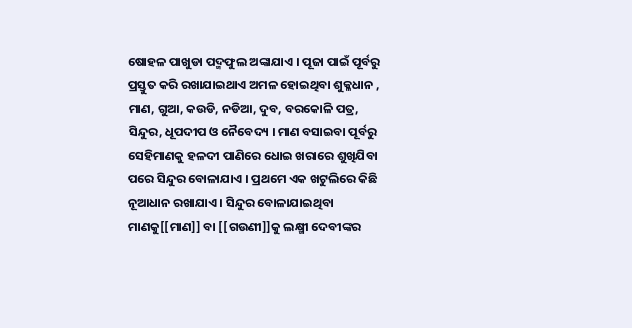ଷୋହଳ ପାଖୁଡା ପଦ୍ମଫୁଲ ଅଙ୍କାଯାଏ । ପୂଜା ପାଇଁ ପୂର୍ବରୁ ପ୍ରସ୍ତୁତ କରି ରଖାଯାଇଥାଏ ଅମଳ ହୋଇଥିବା ଶୁକ୍ଳଧାନ , ମାଣ, ଗୁଆ, କଉଡି, ନଡିଆ, ଦୁବ, ବରକୋଳି ପତ୍ର, ସିନ୍ଦୁର, ଧୂପଦୀପ ଓ ନୈବେଦ୍ୟ । ମାଣ ବସାଇବା ପୂର୍ବରୁ ସେହିମାଣକୁ ହଳଦୀ ପାଣିରେ ଧୋଇ ଖରାରେ ଶୁଖିଯିବା ପରେ ସିନ୍ଦୁର ବୋଳାଯାଏ । ପ୍ରଥମେ ଏକ ଖଟୁଲିରେ କିଛି ନୂଆଧାନ ରଖାଯାଏ । ସିନ୍ଦୁର ବୋଳାଯାଇଥିବା ମାଣକୁ[[ମାଣ]] ବା [[ଗଉଣୀ]]କୁ ଲକ୍ଷ୍ମୀ ଦେବୀଙ୍କର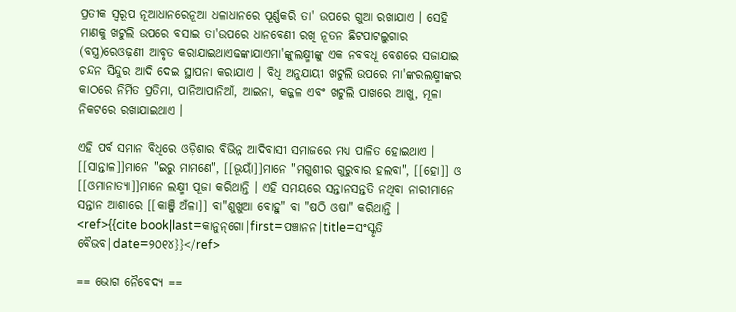ପ୍ରତୀକ ସ୍ଵରୂପ ନୂଆଧାନରେନୂଆ ଧଳାଧାନରେ ପୂର୍ଣ୍ଣକରି ତା' ଉପରେ ଗୁଆ ରଖାଯାଏ । ସେହି ମାଣକୁ ଖଟୁଲି ଉପରେ ବସାଇ ତା'ଉପରେ ଧାନବେଣୀ ରଖି ନୂତନ ଛିଟପାଟଲୁଗାର (ବସ୍ତ୍ର)ରେଓଢ଼ଣୀ ଆବୃତ କରାଯାଇଥାଏଢଙ୍କାଯାଏମା'ଙ୍କୁଲକ୍ଷ୍ମୀଙ୍କୁ ଏକ ନବବଧୂ ବେଶରେ ସଜାଯାଇ ଚନ୍ଦନ ସିନ୍ଦୁର ଆଦି ଦେଇ ସ୍ଥାପନା କରାଯାଏ । ବିଧି ଅନୁଯାୟୀ ଖଟୁଲି ଉପରେ ମା'ଙ୍କରଲକ୍ଷ୍ମୀଙ୍କର କାଠରେ ନିର୍ମିତ ପ୍ରତିମା, ପାନିଆପାନିଆଁ, ଆଇନା, କଜ୍ଜଳ ଏବଂ ଖଟୁଲି ପାଖରେ ଆଖୁ, ମୂଳା ନିକଟରେ ରଖାଯାଇଥାଏ ।

ଏହି ପର୍ବ ସମାନ ବିଧିରେ ଓଡ଼ିଶାର ବିଭିନ୍ନ ଆଦିବାସୀ ସମାଜରେ ମଧ୍ୟ ପାଳିତ ହୋଇଥାଏ । [[ସାନ୍ତାଳ]]ମାନେ "ଇରୁ ମାମଣେ", [[ଭୂୟାଁ]]ମାନେ "ମଗୁଶୀର ଗୁରୁବାର ହଲବା", [[ହୋ]] ଓ [[ଓମାନାତ୍ୟା]]ମାନେ ଲକ୍ଷ୍ମୀ ପୂଜା କରିଥାନ୍ତି । ଏହି ସମୟରେ ସନ୍ତାନସନ୍ତତି ନଥିବା ନାରୀମାନେ ସନ୍ତାନ ଆଶାରେ [[କାଞ୍ଜି ଅଁଳା]] ବା"ଶୁଖୁଆ ବୋହୁ" ବା "ଷଠି ଓଷା" କରିଥାନ୍ତି । <ref>{{cite book|last=କାନୁନ୍‌ଗୋ|first=ପଞ୍ଚାନନ|title=ସଂସ୍କୃତି ବୈଭବ|date=୨୦୧୪}}</ref>

== ଭୋଗ ନୈବେଦ୍ୟ ==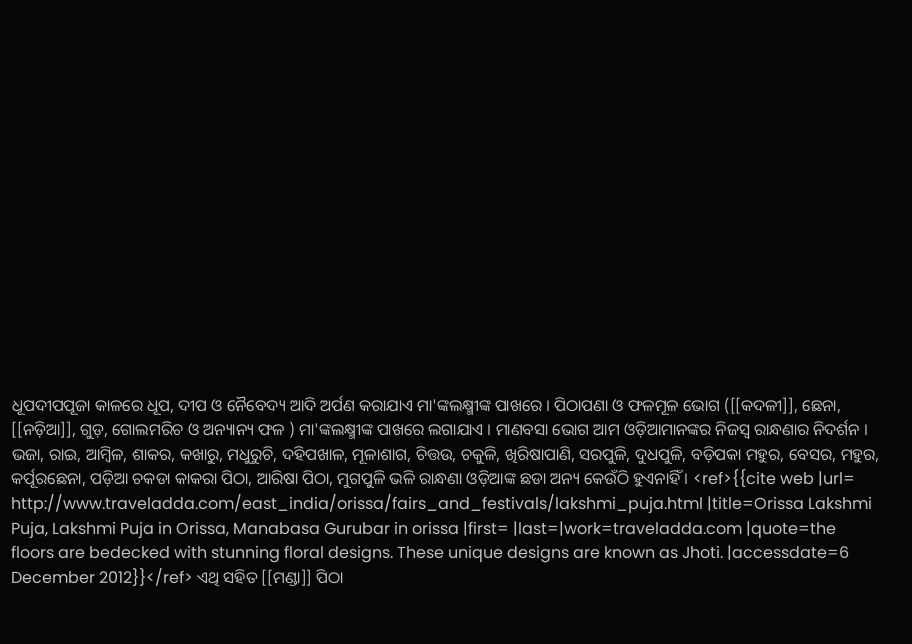ଧୂପଦୀପପୂଜା କାଳରେ ଧୂପ, ଦୀପ ଓ ନୈବେଦ୍ୟ ଆଦି ଅର୍ପଣ କରାଯାଏ ମା'ଙ୍କଲକ୍ଷ୍ମୀଙ୍କ ପାଖରେ । ପିଠାପଣା ଓ ଫଳମୂଳ ଭୋଗ ([[କଦଳୀ]], ଛେନା, [[ନଡ଼ିଆ]], ଗୁଡ଼, ଗୋଲମରିଚ ଓ ଅନ୍ୟାନ୍ୟ ଫଳ ) ମା'ଙ୍କଲକ୍ଷ୍ମୀଙ୍କ ପାଖରେ ଲଗାଯାଏ । ମାଣବସା ଭୋଗ ଆମ ଓଡ଼ିଆମାନଙ୍କର ନିଜସ୍ଵ ରାନ୍ଧଣାର ନିଦର୍ଶନ । ଭଜା, ରାଇ, ଆମ୍ବିଳ, ଶାକର, କଖାରୁ, ମଧୁରୁଚି, ଦହିପଖାଳ, ମୂଳାଶାଗ, ଚିତ୍ତଉ, ଚକୁଳି, ଖିରିଷାପାଣି, ସରପୁଳି, ଦୁଧପୁଳି, ବଡ଼ିପକା ମହୁର, ବେସର, ମହୁର, କର୍ପୂରଛେନା, ପଡ଼ିଆ ଚକଡା କାକରା ପିଠା, ଆରିଷା ପିଠା, ମୁଗପୁଳି ଭଳି ରାନ୍ଧଣା ଓଡ଼ିଆଙ୍କ ଛଡା ଅନ୍ୟ କେଉଁଠି ହୁଏନାହିଁ । <ref>{{cite web |url= http://www.traveladda.com/east_india/orissa/fairs_and_festivals/lakshmi_puja.html |title=Orissa Lakshmi Puja, Lakshmi Puja in Orissa, Manabasa Gurubar in orissa |first= |last=|work=traveladda.com |quote=the floors are bedecked with stunning floral designs. These unique designs are known as Jhoti. |accessdate=6 December 2012}}</ref> ଏଥି ସହିତ [[ମଣ୍ଡା]] ପିଠା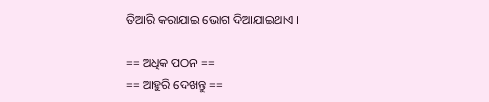ତିଆରି କରାଯାଇ ଭୋଗ ଦିଆଯାଇଥାଏ ।

== ଅଧିକ ପଠନ ==
== ଆହୁରି ଦେଖନ୍ତୁ ==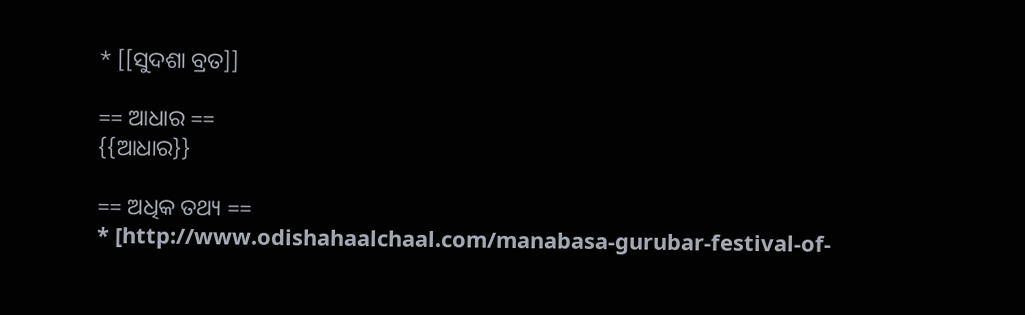* [[ସୁଦଶା ବ୍ରତ]]

== ଆଧାର ==
{{ଆଧାର}}

== ଅଧିକ ତଥ୍ୟ ==
* [http://www.odishahaalchaal.com/manabasa-gurubar-festival-of-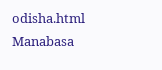odisha.html Manabasa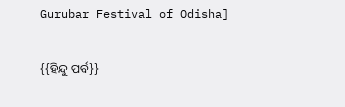Gurubar Festival of Odisha]

{{ହିନ୍ଦୁ ପର୍ବ}}